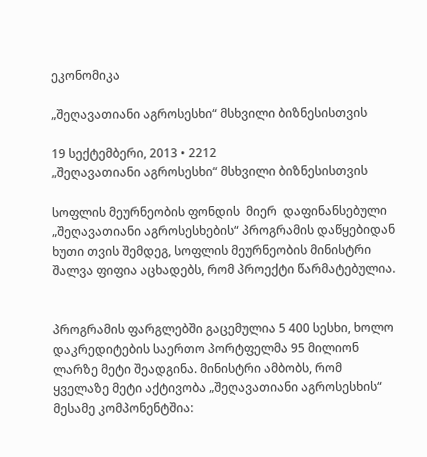ეკონომიკა

„შეღავათიანი აგროსესხი“ მსხვილი ბიზნესისთვის

19 სექტემბერი, 2013 • 2212
„შეღავათიანი აგროსესხი“ მსხვილი ბიზნესისთვის

სოფლის მეურნეობის ფონდის  მიერ  დაფინანსებული „შეღავათიანი აგროსესხების“ პროგრამის დაწყებიდან ხუთი თვის შემდეგ, სოფლის მეურნეობის მინისტრი შალვა ფიფია აცხადებს, რომ პროექტი წარმატებულია.


პროგრამის ფარგლებში გაცემულია 5 400 სესხი, ხოლო დაკრედიტების საერთო პორტფელმა 95 მილიონ ლარზე მეტი შეადგინა. მინისტრი ამბობს, რომ ყველაზე მეტი აქტივობა „შეღავათიანი აგროსესხის“ მესამე კომპონენტშია: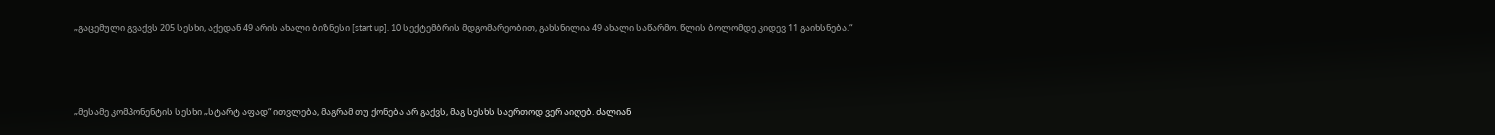„გაცემული გვაქვს 205 სესხი, აქედან 49 არის ახალი ბიზნესი [start up]. 10 სექტემბრის მდგომარეობით, გახსნილია 49 ახალი საწარმო. წლის ბოლომდე კიდევ 11 გაიხსნება.“



„მესამე კომპონენტის სესხი „სტარტ აფად“ ითვლება, მაგრამ თუ ქონება არ გაქვს, მაგ სესხს საერთოდ ვერ აიღებ. ძალიან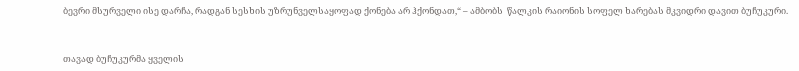ბევრი მსურველი ისე დარჩა, რადგან სესხის უზრუნველსაყოფად ქონება არ ჰქონდათ,“ – ამბობს  წალკის რაიონის სოფელ ხარებას მკვიდრი დავით ბუჩუკური.



თავად ბუჩუკურმა ყველის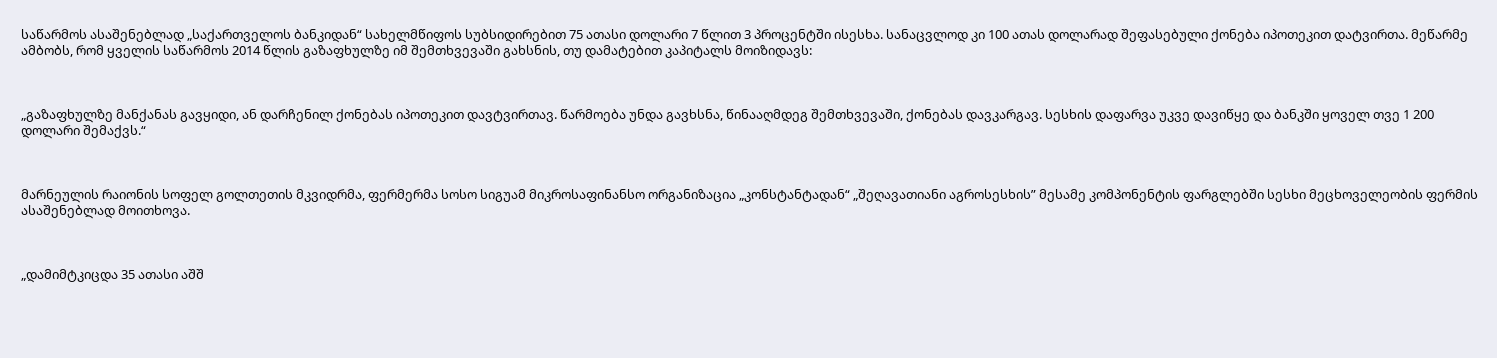საწარმოს ასაშენებლად „საქართველოს ბანკიდან“ სახელმწიფოს სუბსიდირებით 75 ათასი დოლარი 7 წლით 3 პროცენტში ისესხა. სანაცვლოდ კი 100 ათას დოლარად შეფასებული ქონება იპოთეკით დატვირთა. მეწარმე ამბობს, რომ ყველის საწარმოს 2014 წლის გაზაფხულზე იმ შემთხვევაში გახსნის, თუ დამატებით კაპიტალს მოიზიდავს:



„გაზაფხულზე მანქანას გავყიდი, ან დარჩენილ ქონებას იპოთეკით დავტვირთავ. წარმოება უნდა გავხსნა, წინააღმდეგ შემთხვევაში, ქონებას დავკარგავ. სესხის დაფარვა უკვე დავიწყე და ბანკში ყოველ თვე 1 200 დოლარი შემაქვს.“



მარნეულის რაიონის სოფელ გოლთეთის მკვიდრმა, ფერმერმა სოსო სიგუამ მიკროსაფინანსო ორგანიზაცია „კონსტანტადან“ „შეღავათიანი აგროსესხის” მესამე კომპონენტის ფარგლებში სესხი მეცხოველეობის ფერმის ასაშენებლად მოითხოვა.



„დამიმტკიცდა 35 ათასი აშშ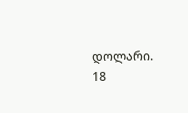დოლარი. 18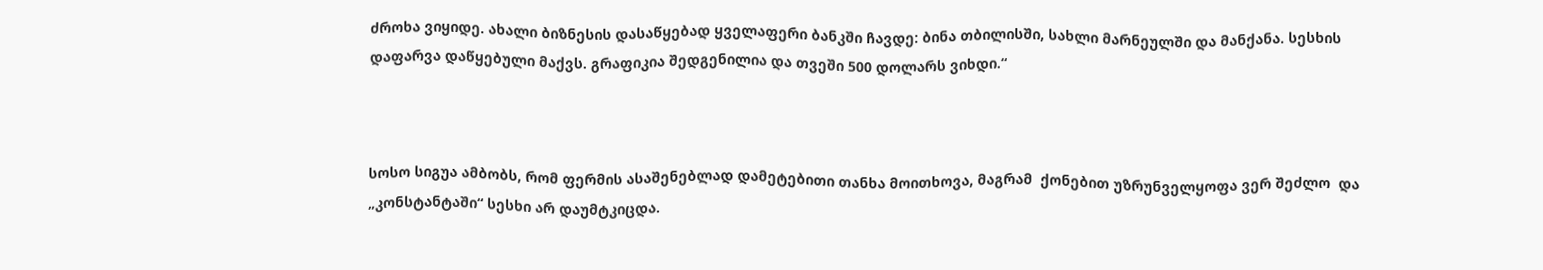ძროხა ვიყიდე. ახალი ბიზნესის დასაწყებად ყველაფერი ბანკში ჩავდე: ბინა თბილისში, სახლი მარნეულში და მანქანა. სესხის დაფარვა დაწყებული მაქვს. გრაფიკია შედგენილია და თვეში 500 დოლარს ვიხდი.“



სოსო სიგუა ამბობს, რომ ფერმის ასაშენებლად დამეტებითი თანხა მოითხოვა, მაგრამ  ქონებით უზრუნველყოფა ვერ შეძლო  და  „კონსტანტაში“ სესხი არ დაუმტკიცდა.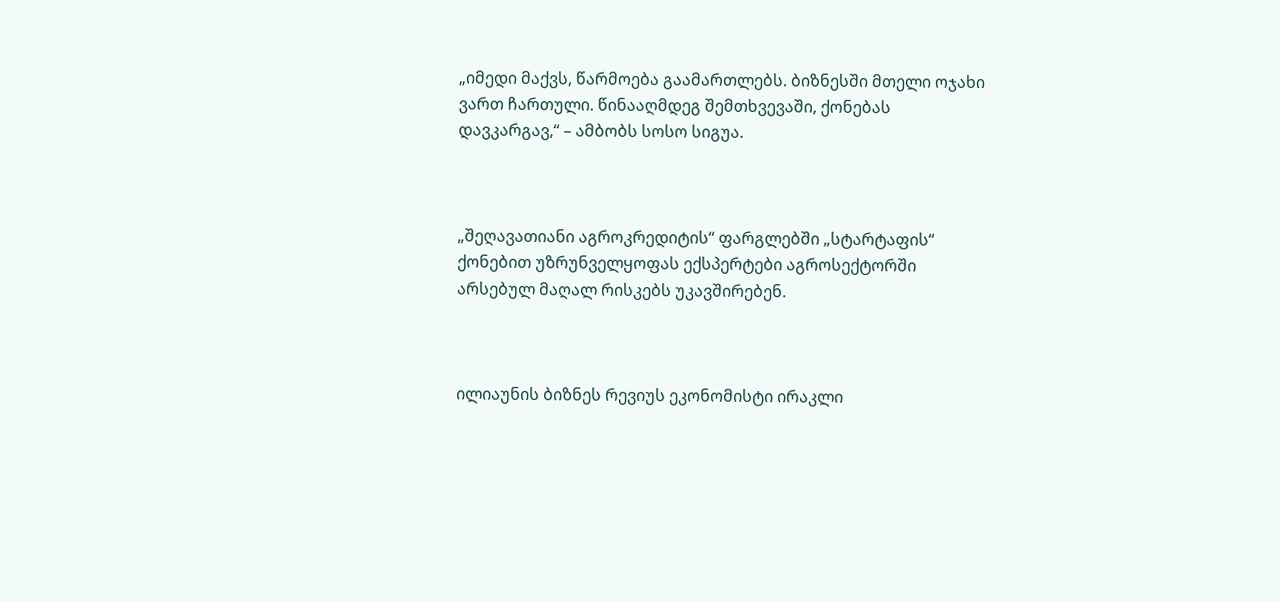„იმედი მაქვს, წარმოება გაამართლებს. ბიზნესში მთელი ოჯახი ვართ ჩართული. წინააღმდეგ შემთხვევაში, ქონებას დავკარგავ,“ – ამბობს სოსო სიგუა.



„შეღავათიანი აგროკრედიტის“ ფარგლებში „სტარტაფის“ ქონებით უზრუნველყოფას ექსპერტები აგროსექტორში არსებულ მაღალ რისკებს უკავშირებენ.



ილიაუნის ბიზნეს რევიუს ეკონომისტი ირაკლი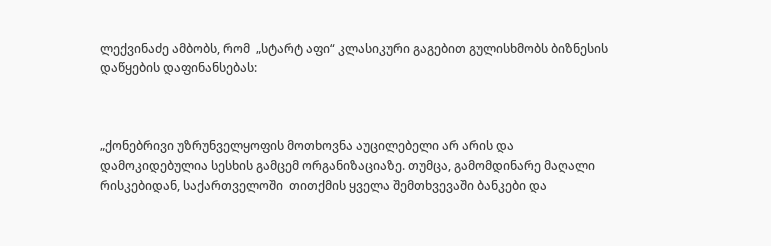ლექვინაძე ამბობს, რომ  „სტარტ აფი“ კლასიკური გაგებით გულისხმობს ბიზნესის დაწყების დაფინანსებას:



„ქონებრივი უზრუნველყოფის მოთხოვნა აუცილებელი არ არის და დამოკიდებულია სესხის გამცემ ორგანიზაციაზე. თუმცა, გამომდინარე მაღალი რისკებიდან, საქართველოში  თითქმის ყველა შემთხვევაში ბანკები და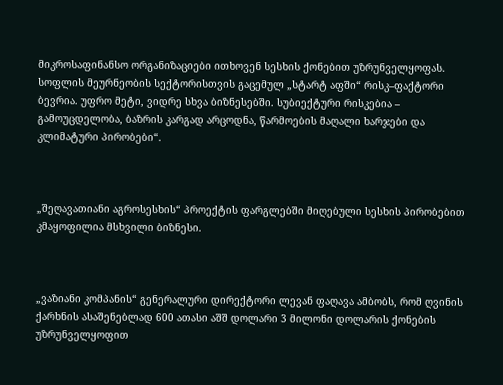მიკროსაფინანსო ორგანიზაციები ითხოვენ სესხის ქონებით უზრუნველყოფას. სოფლის მეურნეობის სექტორისთვის გაცემულ „სტარტ აფში“ რისკ–ფაქტორი ბევრია. უფრო მეტი, ვიდრე სხვა ბიზნესებში. სუბიექტური რისკებია – გამოუცდელობა, ბაზრის კარგად არცოდნა, წარმოების მაღალი ხარჯები და კლიმატური პირობები“.



„შეღავათიანი აგროსესხის“ პროექტის ფარგლებში მიღებული სესხის პირობებით კმაყოფილია მსხვილი ბიზნესი.



„ვაზიანი კომპანის“ გენერალური დირექტორი ლევან ფაღავა ამბობს, რომ ღვინის ქარხნის ასაშენებლად 600 ათასი აშშ დოლარი 3 მილონი დოლარის ქონების უზრუნველყოფით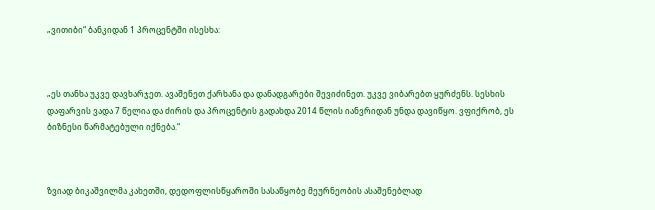„ვითიბი“ ბანკიდან 1 პროცენტში ისესხა:



„ეს თანხა უკვე დავხარჯეთ. ავაშენეთ ქარხანა და დანადგარები შევიძინეთ. უკვე ვიბარებთ ყურძენს. სესხის დაფარვის ვადა 7 წელია და ძირის და პროცენტის გადახდა 2014 წლის იანვრიდან უნდა დავიწყო. ვფიქრობ, ეს ბიზნესი წარმატებული იქნება.“



ზვიად ბიკაშვილმა კახეთში, დედოფლისწყაროში სასაწყობე მეურნეობის ასაშენებლად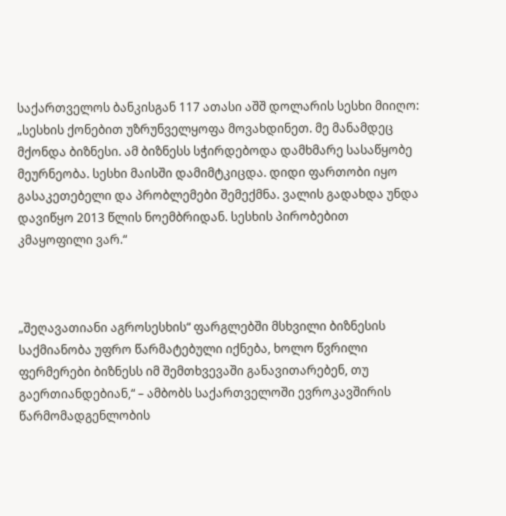საქართველოს ბანკისგან 117 ათასი აშშ დოლარის სესხი მიიღო: „სესხის ქონებით უზრუნველყოფა მოვახდინეთ. მე მანამდეც მქონდა ბიზნესი. ამ ბიზნესს სჭირდებოდა დამხმარე სასაწყობე მეურნეობა. სესხი მაისში დამიმტკიცდა. დიდი ფართობი იყო გასაკეთებელი და პრობლემები შემექმნა. ვალის გადახდა უნდა დავიწყო 2013 წლის ნოემბრიდან. სესხის პირობებით კმაყოფილი ვარ.“



„შეღავათიანი აგროსესხის“ ფარგლებში მსხვილი ბიზნესის საქმიანობა უფრო წარმატებული იქნება, ხოლო წვრილი ფერმერები ბიზნესს იმ შემთხვევაში განავითარებენ, თუ გაერთიანდებიან,“ – ამბობს საქართველოში ევროკავშირის წარმომადგენლობის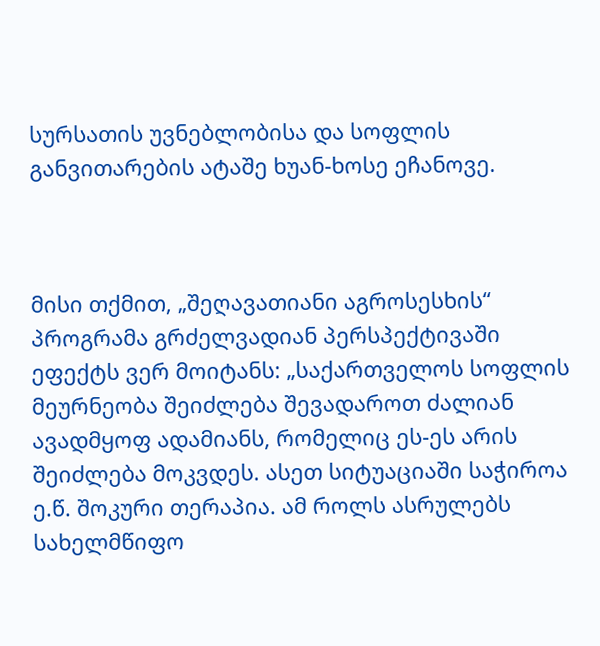სურსათის უვნებლობისა და სოფლის განვითარების ატაშე ხუან-ხოსე ეჩანოვე.



მისი თქმით, „შეღავათიანი აგროსესხის“ პროგრამა გრძელვადიან პერსპექტივაში ეფექტს ვერ მოიტანს: „საქართველოს სოფლის მეურნეობა შეიძლება შევადაროთ ძალიან ავადმყოფ ადამიანს, რომელიც ეს-ეს არის შეიძლება მოკვდეს. ასეთ სიტუაციაში საჭიროა ე.წ. შოკური თერაპია. ამ როლს ასრულებს სახელმწიფო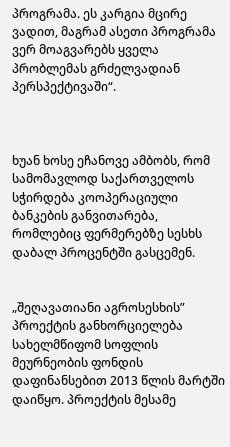პროგრამა. ეს კარგია მცირე ვადით, მაგრამ ასეთი პროგრამა ვერ მოაგვარებს ყველა პრობლემას გრძელვადიან პერსპექტივაში“.



ხუან ხოსე ეჩანოვე ამბობს, რომ  სამომავლოდ საქართველოს სჭირდება კოოპერაციული ბანკების განვითარება, რომლებიც ფერმერებზე სესხს დაბალ პროცენტში გასცემენ.


„შეღავათიანი აგროსესხის” პროექტის განხორციელება სახელმწიფომ სოფლის მეურნეობის ფონდის დაფინანსებით 2013 წლის მარტში დაიწყო. პროექტის მესამე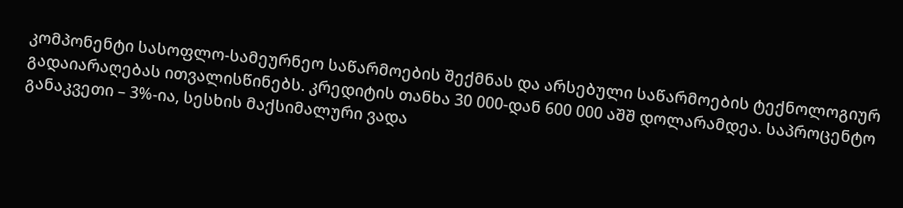კომპონენტი სასოფლო-სამეურნეო საწარმოების შექმნას და არსებული საწარმოების ტექნოლოგიურ გადაიარაღებას ითვალისწინებს. კრედიტის თანხა 30 000-დან 600 000 აშშ დოლარამდეა. საპროცენტო განაკვეთი – 3%-ია, სესხის მაქსიმალური ვადა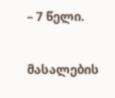– 7 წელი.

მასალების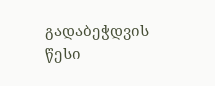გადაბეჭდვის წესი